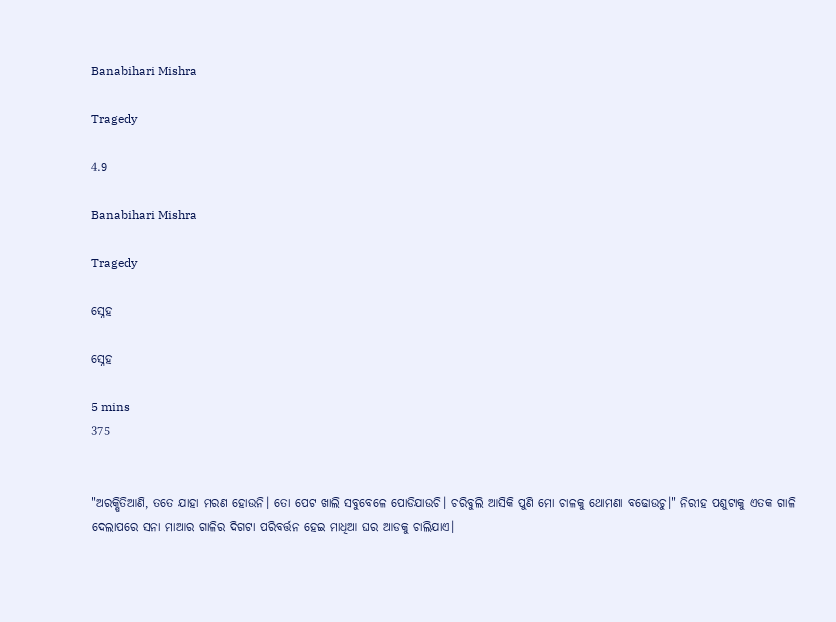Banabihari Mishra

Tragedy

4.9

Banabihari Mishra

Tragedy

ସ୍ନେହ

ସ୍ନେହ

5 mins
375


"ଅରକ୍ଷିତିଆଣି, ତତେ ଯାହା ମରଣ ହୋଉନି। ତୋ ପେଟ ଖାଲି ସବୁବେଳେ ପୋଡିଯାଉଚି। ଚରିବୁଲି ଆସିକି ପୁଣି ମୋ ଚାଳକୁ ଥୋମଣା ବଢୋଉଚୁ।" ନିରୀହ ପଶୁଟାକୁ ଏତକ ଗାଳି ଦେଲାପରେ ସନା ମାଆର ଗାଳିର ଦିଗଟା ପରିବର୍ତ୍ତନ ହେଇ ମାଧିଆ ଘର ଆଡକୁ ଚାଲିଯାଏ।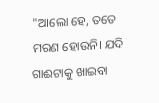"ଆଲୋ ହେ, ତତେ ମରଣ ହୋଉନି। ଯଦି ଗାଈଟାକୁ ଖାଇବା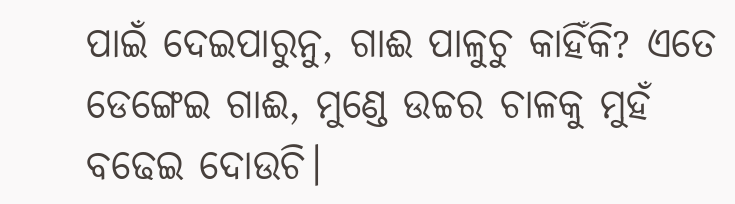ପାଇଁ ଦେଇପାରୁନୁ, ଗାଈ ପାଳୁଚୁ କାହିଁକି? ଏତେ ଡେଙ୍ଗେଇ ଗାଈ, ମୁଣ୍ଡେ ଉଚ୍ଚର ଚାଳକୁ ମୁହଁ ବଢେଇ ଦୋଉଚି।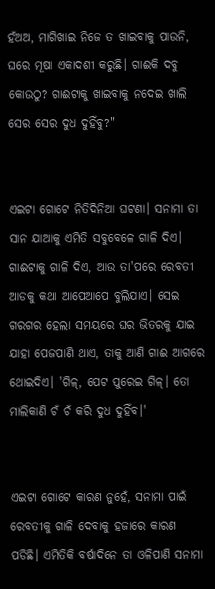ହଁଅଅ, ମାଗିଖାଇ ନିଜେ ତ ଖାଇବାକୁ ପାଉନି, ଘରେ ମୂଷା ଏକାଦଶୀ କରୁଛି। ଗାଈକି ଦବୁ କୋଉଠୁ? ଗାଈଟାକୁ ଖାଇବାକୁ ନଦେଇ ଖାଲି ସେର ସେର ଦୁଧ ଦୁହିଁବୁ?"


ଏଇଟା ଗୋଟେ ନିତିଦିନିଆ ଘଟଣା। ସନାମା ତା ସାନ ଯାଆକୁ ଏମିତି ସବୁବେଳେ ଗାଳି ଦିଏ। ଗାଈଟାକୁ ଗାଳି ଦିଏ, ଆଉ ତା'ପରେ ରେବତୀ ଆଡକୁ କଥା ଆପେଆପେ ବୁଲିଯାଏ। ସେଇ ଗରଗର ହେଲା ସମୟରେ ଘର ଭିତରକୁ ଯାଇ ଯାହା ପେଜପାଣି ଥାଏ, ତାକୁ ଆଣି ଗାଈ ଆଗରେ ଥୋଇଦିଏ। 'ଗିଳ୍, ପେଟ ପୁରେଇ ଗିଳ୍। ତୋ ମାଲିକାଣି ଚଁ ଚଁ କରି ଦୁଧ ଦୁହିଁବ।'


ଏଇଟା ଗୋଟେ କାରଣ ନୁହେଁ, ସନାମା ପାଇଁ ରେବତୀକୁ ଗାଳି ଦେବାକୁ ହଜାରେ କାରଣ ପଡିଛି। ଏମିତିକି ବର୍ଷାଦିନେ ତା ଓଳିପାଣି ସନାମା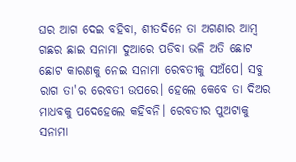ଘର ଆଗ ଦେଇ ବହିବା, ଶୀତଦିନେ ତା ଅଗଣାର ଆମ୍ବ ଗଛର ଛାଇ ସନାମା ଦୁଆରେ ପଡିବା ଭଳି ଅତି ଛୋଟ ଛୋଟ କାରଣକୁ ନେଇ ସନାମା ରେବତୀକୁ ସଅଁପେ। ସବୁ ରାଗ ତା'ର ରେବତୀ ଉପରେ। ହେଲେ କେବେ ତା ଦିଅର ମାଧବକୁ ପଦେହେଲେ କହିବନି। ରେବତୀର ପୁଅଟାକୁ ସନାମା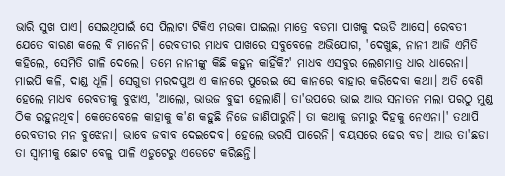ଭାରି ସୁଖ ପାଏ। ସେଇଥିପାଇଁ ସେ ପିଲାଟା ଟିକିଏ ମଉକା ପାଇଲା ମାତ୍ରେ ବଡମା ପାଖକୁ ଦଉଡି ଆସେ। ରେବତୀ ଯେତେ ବାରଣ କଲେ ବି ମାନେନି। ରେବତୀର ମାଧବ ପାଖରେ ସବୁବେଳେ ଅଭିଯୋଗ, 'ଦେଖୁଛ, ନାନୀ ଆଜି ଏମିତି କହିଲେ, ସେମିତି ଗାଳି ଦେଲେ। ତମେ ନାନୀଙ୍କୁ କିଛି କହୁନ କାହିଁକି?' ମାଧବ ଏସବୁର ଲେଶମାତ୍ର ଧାର ଧାରେନା। ମାଇପି କଳି, ଦାଣ୍ଡ ଧୂଳି। ସେଗୁଡା ମରଦପୁଅ ଏ କାନରେ ପୁରେଇ ସେ କାନରେ ବାହାର କରିଦେବା କଥା। ଅତି ବେଶି ହେଲେ ମାଧବ ରେବତୀକୁ ବୁଝାଏ, 'ଆଲୋ, ଭାଉଜ ବୁଢୀ ହେଲାଣି। ତା'ଉପରେ ଭାଇ ଆଉ ସନାତନ ମଲା ପରଠୁ ମୁଣ୍ଡ ଠିକ ରହୁନଥିବ। କେତେବେଳେ କାହାକୁ କ'ଣ କହୁଛି ନିଜେ ଜାଣିପାରୁନି। ତା କଥାକୁ ଜମାରୁ ଦିହକୁ ନେଏନା।' ତଥାପି ରେବତୀର ମନ ବୁଝେନା। ଭାବେ ଜବାବ ଦେଇଦେବ। ହେଲେ ଭରସି ପାରେନି। ବୟସରେ ଢେର ବଡ। ଆଉ ତା'ଛଡା ତା ସ୍ବାମୀକୁ ଛୋଟ ବେଳୁ ପାଳି ଏଡୁଟେରୁ ଏଡେଟେ କରିଛନ୍ତି।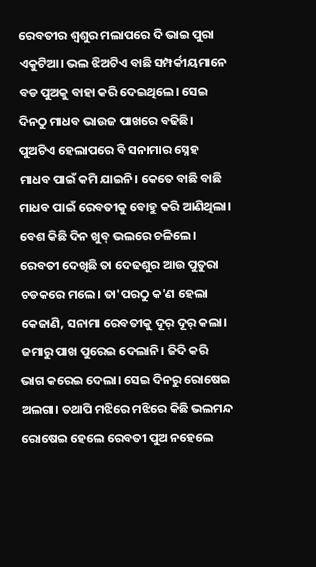ରେବତୀର ଶ୍ବଶୁର ମଲାପରେ ଦି ଭାଇ ପୁରା ଏକୁଟିଆ। ଭଲ ଝିଅଟିଏ ବାଛି ସମ୍ପର୍କୀୟମାନେ ବଡ ପୁଅକୁ ବାହା କରି ଦେଇଥିଲେ। ସେଇ ଦିନଠୁ ମାଧବ ଭାଉଜ ପାଖରେ ବଢିଛି। ପୁଅଟିଏ ହେଲାପରେ ବି ସନାମାର ସ୍ନେହ ମାଧବ ପାଇଁ କମି ଯାଇନି। କେତେ ବାଛି ବାଛି ମାଧବ ପାଇଁ ରେବତୀକୁ ବୋହୁ କରି ଆଣିଥିଲା। ବେଶ କିଛି ଦିନ ଖୁବ୍ ଭଲରେ ଚଳିଲେ। ରେବତୀ ଦେଖିଛି ତା ଦେଢଶୁର ଆଉ ପୁତୁରା ଚଡକରେ ମଲେ। ତା'ପରଠୁ କ'ଣ ହେଲା କେଜାଣି, ସନାମା ରେବତୀକୁ ଦୂର୍ ଦୂର୍ କଲା। ଜମାରୁ ପାଖ ପୁରେଇ ଦେଲାନି। ଜିଦି କରି ଭାଗ କରେଇ ଦେଲା। ସେଇ ଦିନରୁ ରୋଷେଇ ଅଲଗା। ତଥାପି ମଝିରେ ମଝିରେ କିଛି ଭଲମନ୍ଦ ରୋଷେଇ ହେଲେ ରେବତୀ ପୁଅ ନହେଲେ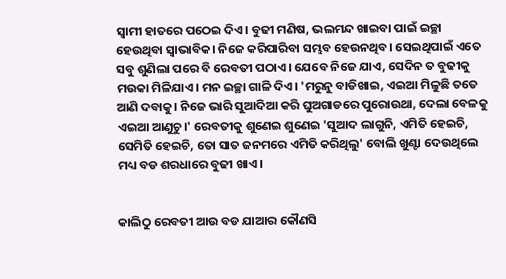ସ୍ବାମୀ ହାତରେ ପଠେଇ ଦିଏ। ବୁଢୀ ମଣିଷ, ଭଲମନ୍ଦ ଖାଇବା ପାଇଁ ଇଚ୍ଛା ହେଉଥିବା ସ୍ବାଭାବିକ। ନିଜେ କରିପାରିବା ସମ୍ଭବ ହେଉନଥିବ। ସେଇଥିପାଇଁ ଏତେ ସବୁ ଶୁଣିଲା ପରେ ବି ରେବତୀ ପଠାଏ। ଯେବେ ନିଜେ ଯାଏ, ସେଦିନ ତ ବୁଢୀକୁ ମଉକା ମିଳିଯାଏ। ମନ ଇଚ୍ଛା ଗାଳି ଦିଏ। 'ମରୁନୁ ବାଡିଖାଇ, ଏଇଆ ମିଳୁଛି ତତେ ଆଣି ଦବାକୁ। ନିଜେ ଭାରି ସୁଆଦିଆ କରି ଘୁଅଗାଡରେ ପୁରୋଉଥା, ଦେଲା ବେଳକୁ ଏଇଆ ଆଣୁଚୁ।' ରେବତୀକୁ ଶୁଣେଇ ଶୁଣେଇ 'ସୁଆଦ ଲାଗୁନି, ଏମିତି ହେଇଚି, ସେମିତି ହେଇଚି, ତୋ ସାତ ଜନମରେ ଏମିତି କରିଥିଲୁ' ବୋଲି ଖୁଣ୍ଟା ଦେଉଥିଲେ ମଧ୍ୟ ବଡ ଶରଧାରେ ବୁଢୀ ଖାଏ।


କାଲିଠୁ ରେବତୀ ଆଉ ବଡ ଯାଆର କୌଣସି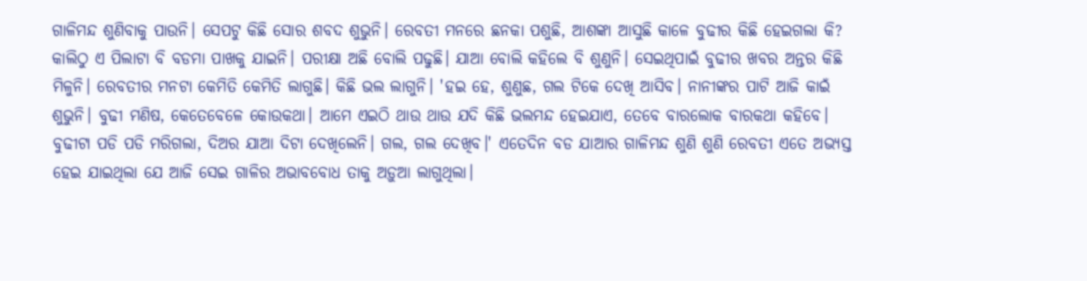ଗାଳିମନ୍ଦ ଶୁଣିବାକୁ ପାଉନି। ସେପଟୁ କିଛି ସୋର ଶବଦ ଶୁଭୁନି। ରେବତୀ ମନରେ ଛନକା ପଶୁଛି, ଆଶଙ୍କା ଆସୁଛି କାଳେ ବୁଢୀର କିଛି ହେଇଗଲା କି? କାଲିଠୁ ଏ ପିଲାଟା ବି ବଡମା ପାଖକୁ ଯାଇନି। ପରୀକ୍ଷା ଅଛି ବୋଲି ପଢୁଛି। ଯାଆ ବୋଲି କହିଲେ ବି ଶୁଣୁନି। ସେଇଥିପାଇଁ ବୁଢୀର ଖବର ଅନ୍ତର କିଛି ମିଳୁନି। ରେବତୀର ମନଟା କେମିତି କେମିତି ଲାଗୁଛି। କିଛି ଭଲ ଲାଗୁନି। 'ହଇ ହେ, ଶୁଣୁଛ, ଗଲ ଟିକେ ଦେଖି ଆସିବ। ନାନୀଙ୍କର ପାଟି ଆଜି କାଇଁ ଶୁଭୁନି। ବୁଢୀ ମଣିଷ, କେତେବେଳେ କୋଉକଥା। ଆମେ ଏଇଠି ଥାଉ ଥାଉ ଯଦି କିଛି ଭଲମନ୍ଦ ହେଇଯାଏ, ତେବେ ବାରଲୋକ ବାରକଥା କହିବେ। ବୁଢୀଟା ପଡି ପଡି ମରିଗଲା, ଦିଅର ଯାଆ ଦିଟା ଦେଖିଲେନି। ଗଲ, ଗଲ ଦେଖିବ।' ଏତେଦିନ ବଡ ଯାଆର ଗାଳିମନ୍ଦ ଶୁଣି ଶୁଣି ରେବତୀ ଏତେ ଅଭ୍ୟସ୍ତ ହେଇ ଯାଇଥିଲା ଯେ ଆଜି ସେଇ ଗାଳିର ଅଭାବବୋଧ ତାକୁ ଅଡ଼ୁଆ ଲାଗୁଥିଲା।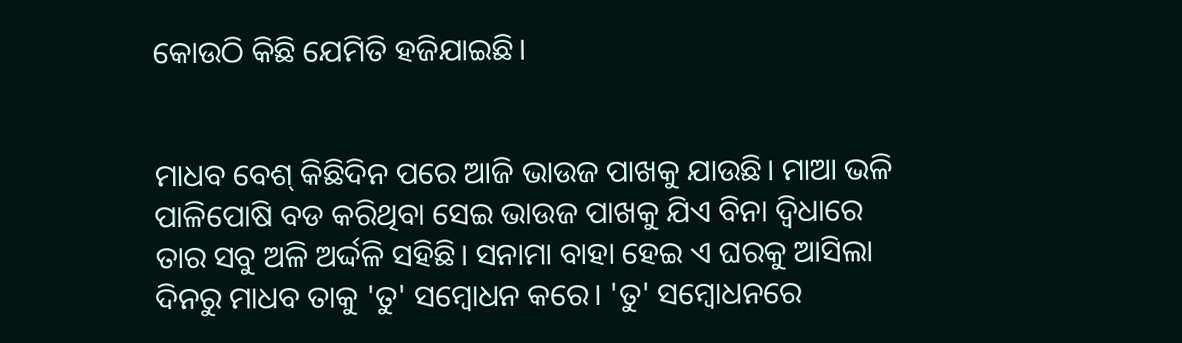କୋଉଠି କିଛି ଯେମିତି ହଜିଯାଇଛି।


ମାଧବ ବେଶ୍ କିଛିଦିନ ପରେ ଆଜି ଭାଉଜ ପାଖକୁ ଯାଉଛି। ମାଆ ଭଳି ପାଳିପୋଷି ବଡ କରିଥିବା ସେଇ ଭାଉଜ ପାଖକୁ ଯିଏ ବିନା ଦ୍ବିଧାରେ ତାର ସବୁ ଅଳି ଅର୍ଦ୍ଦଳି ସହିଛି। ସନାମା ବାହା ହେଇ ଏ ଘରକୁ ଆସିଲା ଦିନରୁ ମାଧବ ତାକୁ 'ତୁ' ସମ୍ବୋଧନ କରେ। 'ତୁ' ସମ୍ବୋଧନରେ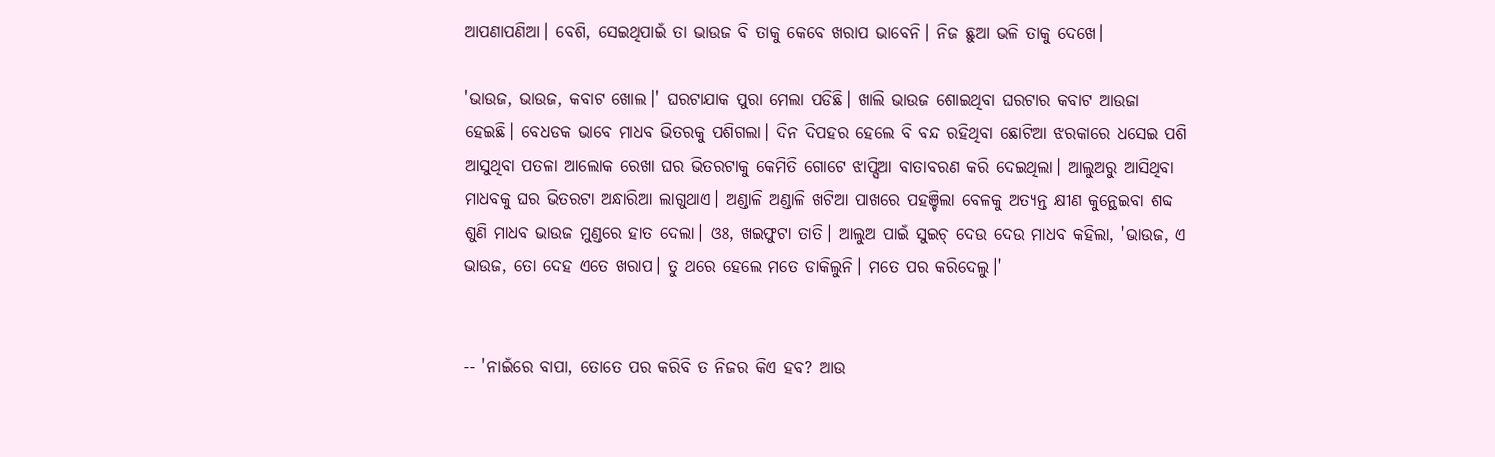ଆପଣାପଣିଆ। ବେଶି, ସେଇଥିପାଇଁ ତା ଭାଉଜ ବି ତାକୁ କେବେ ଖରାପ ଭାବେନି। ନିଜ ଛୁଆ ଭଳି ତାକୁ ଦେଖେ।

'ଭାଉଜ, ଭାଉଜ, କବାଟ ଖୋଲ।' ଘରଟାଯାକ ପୁରା ମେଲା ପଡିଛି। ଖାଲି ଭାଉଜ ଶୋଇଥିବା ଘରଟାର କବାଟ ଆଉଜା ହେଇଛି। ବେଧଡକ ଭାବେ ମାଧବ ଭିତରକୁ ପଶିଗଲା। ଦିନ ଦିପହର ହେଲେ ବି ବନ୍ଦ ରହିଥିବା ଛୋଟିଆ ଝରକାରେ ଧସେଇ ପଶି ଆସୁଥିବା ପତଳା ଆଲୋକ ରେଖା ଘର ଭିତରଟାକୁ କେମିତି ଗୋଟେ ଝାପ୍ସିଆ ବାତାବରଣ କରି ଦେଇଥିଲା। ଆଲୁଅରୁ ଆସିଥିବା ମାଧବକୁ ଘର ଭିତରଟା ଅନ୍ଧାରିଆ ଲାଗୁଥାଏ। ଅଣ୍ଡାଳି ଅଣ୍ଡାଳି ଖଟିଆ ପାଖରେ ପହଞ୍ଚିଲା ବେଳକୁ ଅତ୍ୟନ୍ତ କ୍ଷୀଣ କୁନ୍ଥେଇବା ଶବ୍ଦ ଶୁଣି ମାଧବ ଭାଉଜ ମୁଣ୍ଡରେ ହାତ ଦେଲା। ଓଃ, ଖଇଫୁଟା ତାତି। ଆଲୁଅ ପାଇଁ ସୁଇଚ୍ ଦେଉ ଦେଉ ମାଧବ କହିଲା, 'ଭାଉଜ, ଏ ଭାଉଜ, ତୋ ଦେହ ଏତେ ଖରାପ। ତୁ ଥରେ ହେଲେ ମତେ ଡାକିଲୁନି। ମତେ ପର କରିଦେଲୁ।'


-- 'ନାଇଁରେ ବାପା, ତୋତେ ପର କରିବି ତ ନିଜର କିଏ ହବ? ଆଉ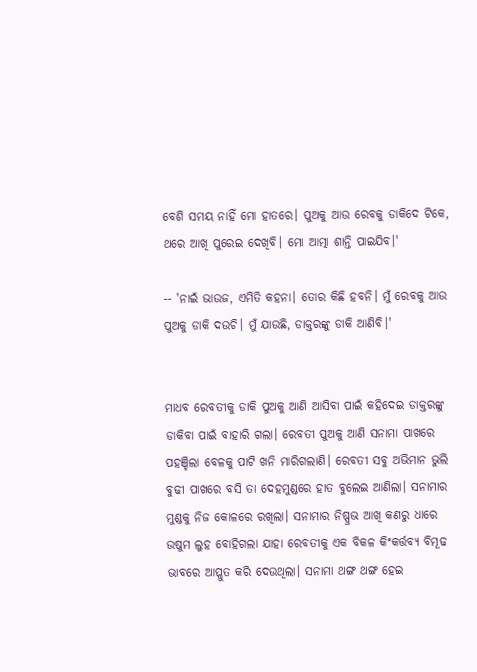ବେଶି ସମୟ ନାହିଁ ମୋ ହାତରେ। ପୁଅକୁ ଆଉ ରେବକୁ ଡାକିଦେ ଟିକେ, ଥରେ ଆଖି ପୁରେଇ ଦେଖିବି। ମୋ ଆତ୍ମା ଶାନ୍ତି ପାଇଯିବ।'

-- 'ନାଇଁ ଭାଉଜ, ଏମିତି କହନା। ତୋର କିଛି ହବନି। ମୁଁ ରେବକୁ ଆଉ ପୁଅକୁ ଡାକି ଦଉଚି। ମୁଁ ଯାଉଛି, ଡାକ୍ତରଙ୍କୁ ଡାକି ଆଣିବି।'


ମାଧବ ରେବତୀକୁ ଡାକି ପୁଅକୁ ଆଣି ଆସିବା ପାଇଁ କହିଦେଇ ଡାକ୍ତରଙ୍କୁ ଡାକିବା ପାଇଁ ବାହାରି ଗଲା। ରେବତୀ ପୁଅକୁ ଆଣି ସନାମା ପାଖରେ ପହଞ୍ଚିଲା ବେଳକୁ ପାଟି ଖନି ମାରିଗଲାଣି। ରେବତୀ ସବୁ ଅଭିମାନ ଭୁଲି ବୁଢୀ ପାଖରେ ବସି ତା ଦେହମୁଣ୍ଡରେ ହାତ ବୁଲେଇ ଆଣିଲା। ସନାମାର ମୁଣ୍ଡକୁ ନିଜ କୋଳରେ ରଖିଲା। ସନାମାର ନିଷ୍ପ୍ରଭ ଆଖି କଣରୁ ଧାରେ ଉଷୁମ ଲୁହ ବୋହିଗଲା ଯାହା ରେବତୀକୁ ଏକ ବିକଳ କିଂକର୍ତ୍ତବ୍ୟ ବିମୂଢ ଭାବରେ ଆପ୍ଳୁତ କରି ଦେଉଥିଲା। ସନାମା ଥଙ୍ଗ ଥଙ୍ଗ ହେଇ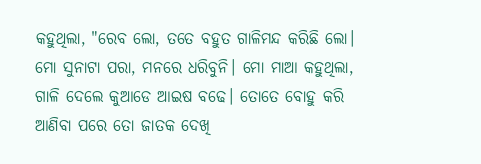କହୁଥିଲା, "ରେବ ଲୋ, ତତେ ବହୁତ ଗାଳିମନ୍ଦ କରିଛି ଲୋ। ମୋ ସୁନାଟା ପରା, ମନରେ ଧରିବୁନି। ମୋ ମାଆ କହୁଥିଲା, ଗାଳି ଦେଲେ କୁଆଡେ ଆଇଷ ବଢେ। ତୋତେ ବୋହୁ କରି ଆଣିବା ପରେ ତୋ ଜାତକ ଦେଖି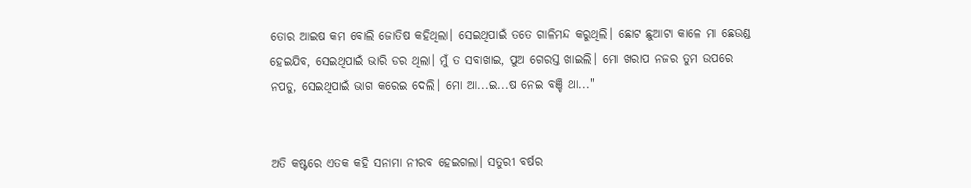ତୋର ଆଇଷ କମ ବୋଲି ଜୋତିଷ କହିଥିଲା। ସେଇଥିପାଇଁ ତତେ ଗାଳିମନ୍ଦ କରୁଥିଲି। ଛୋଟ ଛୁଆଟା କାଳେ ମା ଛେଉଣ୍ଡ ହେଇଯିବ, ସେଇଥିପାଇଁ ଭାରି ଡର ଥିଲା। ମୁଁ ତ ସବାଖାଇ, ପୁଅ ଗେରସ୍ତ ଖାଇଲି। ମୋ ଖରାପ ନଜର ତୁମ ଉପରେ ନପଡୁ, ସେଇଥିପାଇଁ ଭାଗ କରେଇ ଦେଲି। ମୋ ଆ...ଇ...ଷ ନେଇ ବଞ୍ଚି ଥା..."


ଅତି କଷ୍ଟରେ ଏତକ କହି ସନାମା ନୀରବ ହେଇଗଲା। ସତୁରୀ ବର୍ଷର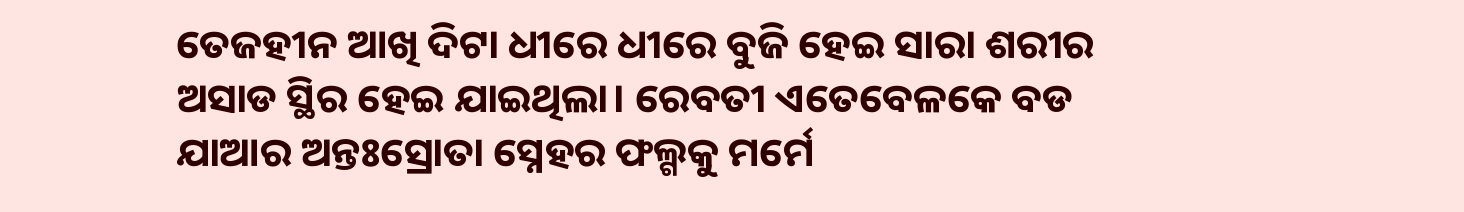ତେଜହୀନ ଆଖି ଦିଟା ଧୀରେ ଧୀରେ ବୁଜି ହେଇ ସାରା ଶରୀର ଅସାଡ ସ୍ଥିର ହେଇ ଯାଇଥିଲା। ରେବତୀ ଏତେବେଳକେ ବଡ ଯାଆର ଅନ୍ତଃସ୍ରୋତା ସ୍ନେହର ଫଲ୍ଗକୁ ମର୍ମେ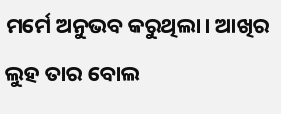ମର୍ମେ ଅନୁଭବ କରୁଥିଲା। ଆଖିର ଲୁହ ତାର ବୋଲ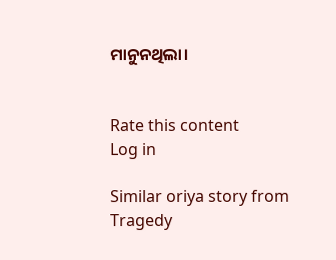ମାନୁନଥିଲା।


Rate this content
Log in

Similar oriya story from Tragedy